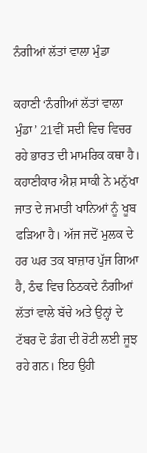ਨੰਗੀਆਂ ਲੱਤਾਂ ਵਾਲਾ ਮੁੰਡਾ

ਕਹਾਣੀ ‘ਨੰਗੀਆਂ ਲੱਤਾਂ ਵਾਲਾ ਮੁੰਡਾ’ 21ਵੀਂ ਸਦੀ ਵਿਚ ਵਿਚਰ ਰਹੇ ਭਾਰਤ ਦੀ ਮਾਮਰਿਕ ਕਥਾ ਹੈ। ਕਹਾਣੀਕਾਰ ਐਸ਼ ਸਾਕੀ ਨੇ ਮਨੁੱਖਾ ਜਾਤ ਦੇ ਜਮਾਤੀ ਖਾਨਿਆਂ ਨੂੰ ਖੂਬ ਫੜਿਆ ਹੈ। ਅੱਜ ਜਦੋਂ ਮੁਲਕ ਦੇ ਹਰ ਘਰ ਤਕ ਬਾਜ਼ਾਰ ਪੁੱਜ ਗਿਆ ਹੈ, ਠੰਢ ਵਿਚ ਠਿਠਕਦੇ ਨੰਗੀਆਂ ਲੱਤਾਂ ਵਾਲੇ ਬੱਚੇ ਅਤੇ ਉਨ੍ਹਾਂ ਦੇ ਟੱਬਰ ਦੋ ਡੰਗ ਦੀ ਰੋਟੀ ਲਈ ਜੂਝ ਰਹੇ ਗਨ। ਇਹ ਉਹੀ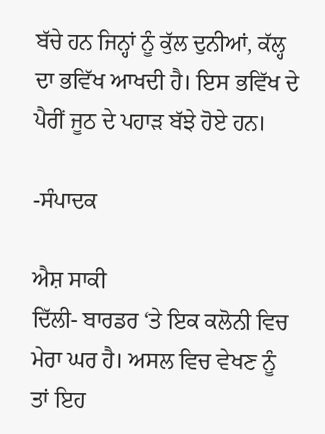ਬੱਚੇ ਹਨ ਜਿਨ੍ਹਾਂ ਨੂੰ ਕੁੱਲ ਦੁਨੀਆਂ, ਕੱਲ੍ਹ ਦਾ ਭਵਿੱਖ ਆਖਦੀ ਹੈ। ਇਸ ਭਵਿੱਖ ਦੇ ਪੈਰੀਂ ਜੂਠ ਦੇ ਪਹਾੜ ਬੱਝੇ ਹੋਏ ਹਨ।

-ਸੰਪਾਦਕ

ਐਸ਼ ਸਾਕੀ
ਦਿੱਲੀ- ਬਾਰਡਰ ‘ਤੇ ਇਕ ਕਲੋਨੀ ਵਿਚ ਮੇਰਾ ਘਰ ਹੈ। ਅਸਲ ਵਿਚ ਵੇਖਣ ਨੂੰ ਤਾਂ ਇਹ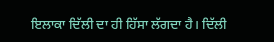ਇਲਾਕਾ ਦਿੱਲੀ ਦਾ ਹੀ ਹਿੱਸਾ ਲੱਗਦਾ ਹੈ। ਦਿੱਲੀ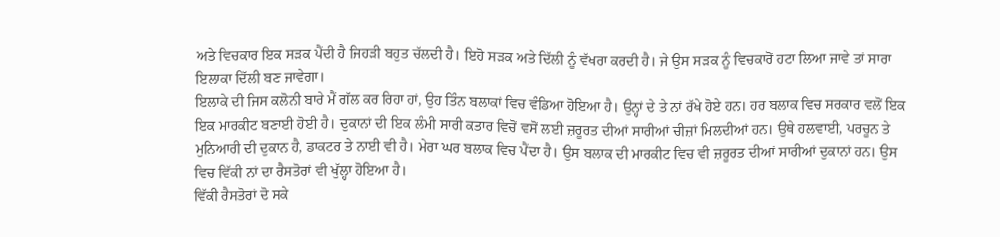ਅਤੇ ਵਿਚਕਾਰ ਇਕ ਸੜਕ ਪੈਂਦੀ ਹੈ ਜਿਹੜੀ ਬਹੁਤ ਚੱਲਦੀ ਹੈ। ਇਹੋ ਸੜਕ ਅਤੇ ਦਿੱਲੀ ਨੂੰ ਵੱਖਰਾ ਕਰਦੀ ਹੈ। ਜੇ ਉਸ ਸੜਕ ਨੂੰ ਵਿਚਕਾਰੋਂ ਹਟਾ ਲਿਆ ਜਾਵੇ ਤਾਂ ਸਾਰਾ ਇਲਾਕਾ ਦਿੱਲੀ ਬਣ ਜਾਵੇਗਾ।
ਇਲਾਕੇ ਦੀ ਜਿਸ ਕਲੋਨੀ ਬਾਰੇ ਮੈਂ ਗੱਲ ਕਰ ਰਿਹਾ ਹਾਂ, ਉਹ ਤਿੰਨ ਬਲਾਕਾਂ ਵਿਚ ਵੰਡਿਆ ਹੋਇਆ ਹੈ। ਉਨ੍ਹਾਂ ਦੇ ਤੇ ਨਾਂ ਰੱਖੇ ਹੋਏ ਹਨ। ਹਰ ਬਲਾਕ ਵਿਚ ਸਰਕਾਰ ਵਲੋਂ ਇਕ ਇਕ ਮਾਰਕੀਟ ਬਣਾਈ ਹੋਈ ਹੈ। ਦੁਕਾਨਾਂ ਦੀ ਇਕ ਲੰਮੀ ਸਾਰੀ ਕਤਾਰ ਵਿਚੋਂ ਵਸੋਂ ਲਈ ਜ਼ਰੂਰਤ ਦੀਆਂ ਸਾਰੀਆਂ ਚੀਜ਼ਾਂ ਮਿਲਦੀਆਂ ਹਨ। ਉਥੇ ਹਲਵਾਈ, ਪਰਚੂਨ ਤੇ ਮੁਨਿਆਰੀ ਦੀ ਦੁਕਾਨ ਹੈ, ਡਾਕਟਰ ਤੇ ਨਾਈ ਵੀ ਹੈ। ਮੇਰਾ ਘਰ ਬਲਾਕ ਵਿਚ ਪੈਂਦਾ ਹੈ। ਉਸ ਬਲਾਕ ਦੀ ਮਾਰਕੀਟ ਵਿਚ ਵੀ ਜ਼ਰੂਰਤ ਦੀਆਂ ਸਾਰੀਆਂ ਦੁਕਾਨਾਂ ਹਨ। ਉਸ ਵਿਚ ਵਿੱਕੀ ਨਾਂ ਦਾ ਰੈਸਤੋਰਾਂ ਵੀ ਖੁੱਲ੍ਹਾ ਹੋਇਆ ਹੈ।
ਵਿੱਕੀ ਰੈਸਤੋਰਾਂ ਦੋ ਸਕੇ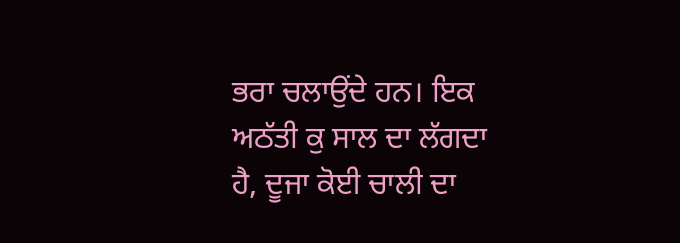ਭਰਾ ਚਲਾਉਂਦੇ ਹਨ। ਇਕ ਅਠੱਤੀ ਕੁ ਸਾਲ ਦਾ ਲੱਗਦਾ ਹੈ, ਦੂਜਾ ਕੋਈ ਚਾਲੀ ਦਾ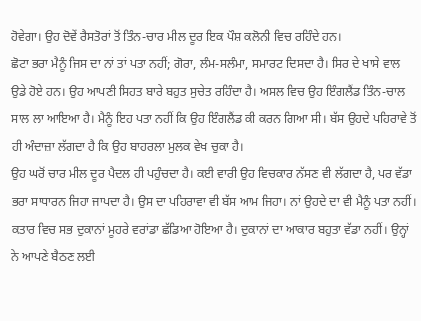ਹੋਵੇਗਾ। ਉਹ ਦੋਵੇਂ ਰੈਸਤੋਰਾਂ ਤੋਂ ਤਿੰਨ-ਚਾਰ ਮੀਲ ਦੂਰ ਇਕ ਪੌਸ਼ ਕਲੋਨੀ ਵਿਚ ਰਹਿੰਦੇ ਹਨ।
ਛੋਟਾ ਭਰਾ ਮੈਨੂੰ ਜਿਸ ਦਾ ਨਾਂ ਤਾਂ ਪਤਾ ਨਹੀਂ; ਗੋਰਾ, ਲੰਮ-ਸਲੰਮਾ, ਸਮਾਰਟ ਦਿਸਦਾ ਹੈ। ਸਿਰ ਦੇ ਖਾਸੇ ਵਾਲ ਉਡੇ ਹੋਏ ਹਨ। ਉਹ ਆਪਣੀ ਸਿਹਤ ਬਾਰੇ ਬਹੁਤ ਸੁਚੇਤ ਰਹਿੰਦਾ ਹੈ। ਅਸਲ ਵਿਚ ਉਹ ਇੰਗਲੈਂਡ ਤਿੰਨ-ਚਾਲ ਸਾਲ ਲਾ ਆਇਆ ਹੈ। ਮੈਨੂੰ ਇਹ ਪਤਾ ਨਹੀਂ ਕਿ ਉਹ ਇੰਗਲੈਂਡ ਕੀ ਕਰਨ ਗਿਆ ਸੀ। ਬੱਸ ਉਹਦੇ ਪਹਿਰਾਵੇ ਤੋਂ ਹੀ ਅੰਦਾਜ਼ਾ ਲੱਗਦਾ ਹੈ ਕਿ ਉਹ ਬਾਹਰਲਾ ਮੁਲਕ ਵੇਖ ਚੁਕਾ ਹੈ।
ਉਹ ਘਰੋਂ ਚਾਰ ਮੀਲ ਦੂਰ ਪੈਦਲ ਹੀ ਪਹੁੰਚਦਾ ਹੈ। ਕਈ ਵਾਰੀ ਉਹ ਵਿਚਕਾਰ ਨੱਸਣ ਵੀ ਲੱਗਦਾ ਹੈ, ਪਰ ਵੱਡਾ ਭਰਾ ਸਾਧਾਰਨ ਜਿਹਾ ਜਾਪਦਾ ਹੈ। ਉਸ ਦਾ ਪਹਿਰਾਵਾ ਵੀ ਬੱਸ ਆਮ ਜਿਹਾ। ਨਾਂ ਉਹਦੇ ਦਾ ਵੀ ਮੈਨੂੰ ਪਤਾ ਨਹੀਂ।
ਕਤਾਰ ਵਿਚ ਸਭ ਦੁਕਾਨਾਂ ਮੂਹਰੇ ਵਰਾਂਡਾ ਛੱਡਿਆ ਹੋਇਆ ਹੈ। ਦੁਕਾਨਾਂ ਦਾ ਆਕਾਰ ਬਹੁਤਾ ਵੱਡਾ ਨਹੀਂ। ਉਨ੍ਹਾਂ ਨੇ ਆਪਣੇ ਬੈਠਣ ਲਈ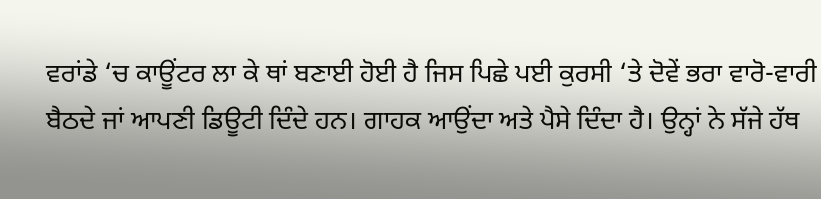ਵਰਾਂਡੇ ‘ਚ ਕਾਊਂਟਰ ਲਾ ਕੇ ਥਾਂ ਬਣਾਈ ਹੋਈ ਹੈ ਜਿਸ ਪਿਛੇ ਪਈ ਕੁਰਸੀ ‘ਤੇ ਦੋਵੇਂ ਭਰਾ ਵਾਰੋ-ਵਾਰੀ ਬੈਠਦੇ ਜਾਂ ਆਪਣੀ ਡਿਊਟੀ ਦਿੰਦੇ ਹਨ। ਗਾਹਕ ਆਉਂਦਾ ਅਤੇ ਪੈਸੇ ਦਿੰਦਾ ਹੈ। ਉਨ੍ਹਾਂ ਨੇ ਸੱਜੇ ਹੱਥ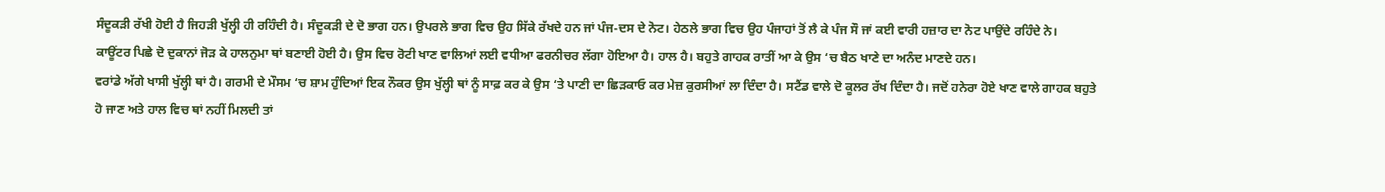ਸੰਦੂਕੜੀ ਰੱਖੀ ਹੋਈ ਹੈ ਜਿਹੜੀ ਖੁੱਲ੍ਹੀ ਹੀ ਰਹਿੰਦੀ ਹੈ। ਸੰਦੂਕੜੀ ਦੇ ਦੋ ਭਾਗ ਹਨ। ਉਪਰਲੇ ਭਾਗ ਵਿਚ ਉਹ ਸਿੱਕੇ ਰੱਖਦੇ ਹਨ ਜਾਂ ਪੰਜ-ਦਸ ਦੇ ਨੋਟ। ਹੇਠਲੇ ਭਾਗ ਵਿਚ ਉਹ ਪੰਜਾਹਾਂ ਤੋਂ ਲੈ ਕੇ ਪੰਜ ਸੌ ਜਾਂ ਕਈ ਵਾਰੀ ਹਜ਼ਾਰ ਦਾ ਨੋਟ ਪਾਉਂਦੇ ਰਹਿੰਦੇ ਨੇ।
ਕਾਊਂਟਰ ਪਿਛੇ ਦੋ ਦੁਕਾਨਾਂ ਜੋੜ ਕੇ ਹਾਲਨੁਮਾ ਥਾਂ ਬਣਾਈ ਹੋਈ ਹੈ। ਉਸ ਵਿਚ ਰੋਟੀ ਖਾਣ ਵਾਲਿਆਂ ਲਈ ਵਧੀਆ ਫਰਨੀਚਰ ਲੱਗਾ ਹੋਇਆ ਹੈ। ਹਾਲ ਹੈ। ਬਹੁਤੇ ਗਾਹਕ ਰਾਤੀਂ ਆ ਕੇ ਉਸ ‘ਚ ਬੈਠ ਖਾਣੇ ਦਾ ਅਨੰਦ ਮਾਣਦੇ ਹਨ।
ਵਰਾਂਡੇ ਅੱਗੇ ਖਾਸੀ ਖੁੱਲ੍ਹੀ ਥਾਂ ਹੈ। ਗਰਮੀ ਦੇ ਮੌਸਮ ‘ਚ ਸ਼ਾਮ ਹੁੰਦਿਆਂ ਇਕ ਨੌਕਰ ਉਸ ਖੁੱਲ੍ਹੀ ਥਾਂ ਨੂੰ ਸਾਫ਼ ਕਰ ਕੇ ਉਸ ‘ਤੇ ਪਾਣੀ ਦਾ ਛਿੜਕਾਓ ਕਰ ਮੇਜ਼ ਕੁਰਸੀਆਂ ਲਾ ਦਿੰਦਾ ਹੈ। ਸਟੈਂਡ ਵਾਲੇ ਦੋ ਕੂਲਰ ਰੱਖ ਦਿੰਦਾ ਹੈ। ਜਦੋਂ ਹਨੇਰਾ ਹੋਏ ਖਾਣ ਵਾਲੇ ਗਾਹਕ ਬਹੁਤੇ ਹੋ ਜਾਣ ਅਤੇ ਹਾਲ ਵਿਚ ਥਾਂ ਨਹੀਂ ਮਿਲਦੀ ਤਾਂ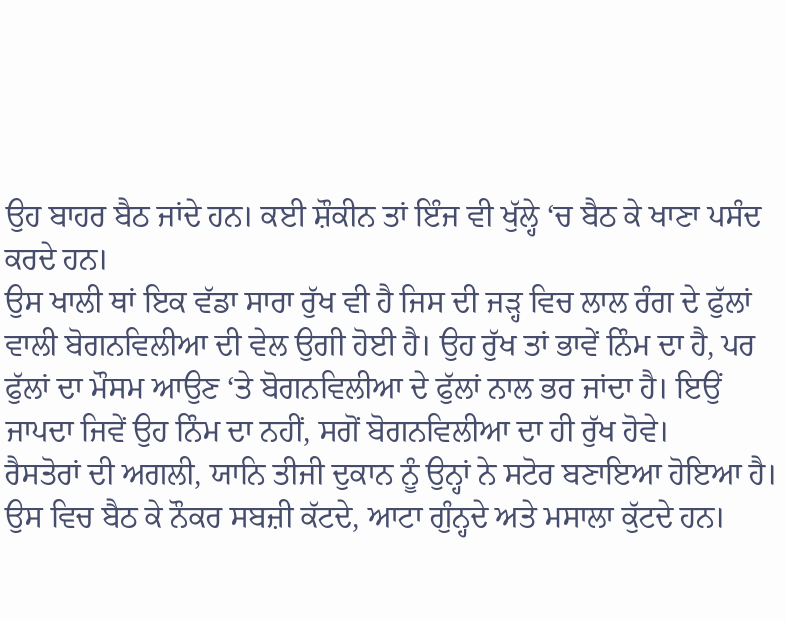ਉਹ ਬਾਹਰ ਬੈਠ ਜਾਂਦੇ ਹਨ। ਕਈ ਸ਼ੌਕੀਨ ਤਾਂ ਇੰਜ ਵੀ ਖੁੱਲ੍ਹੇ ‘ਚ ਬੈਠ ਕੇ ਖਾਣਾ ਪਸੰਦ ਕਰਦੇ ਹਨ।
ਉਸ ਖਾਲੀ ਥਾਂ ਇਕ ਵੱਡਾ ਸਾਰਾ ਰੁੱਖ ਵੀ ਹੈ ਜਿਸ ਦੀ ਜੜ੍ਹ ਵਿਚ ਲਾਲ ਰੰਗ ਦੇ ਫੁੱਲਾਂ ਵਾਲੀ ਬੋਗਨਵਿਲੀਆ ਦੀ ਵੇਲ ਉਗੀ ਹੋਈ ਹੈ। ਉਹ ਰੁੱਖ ਤਾਂ ਭਾਵੇਂ ਨਿੰਮ ਦਾ ਹੈ, ਪਰ ਫੁੱਲਾਂ ਦਾ ਮੌਸਮ ਆਉਣ ‘ਤੇ ਬੋਗਨਵਿਲੀਆ ਦੇ ਫੁੱਲਾਂ ਨਾਲ ਭਰ ਜਾਂਦਾ ਹੈ। ਇਉਂ ਜਾਪਦਾ ਜਿਵੇਂ ਉਹ ਨਿੰਮ ਦਾ ਨਹੀਂ, ਸਗੋਂ ਬੋਗਨਵਿਲੀਆ ਦਾ ਹੀ ਰੁੱਖ ਹੋਵੇ।
ਰੈਸਤੋਰਾਂ ਦੀ ਅਗਲੀ, ਯਾਨਿ ਤੀਜੀ ਦੁਕਾਨ ਨੂੰ ਉਨ੍ਹਾਂ ਨੇ ਸਟੋਰ ਬਣਾਇਆ ਹੋਇਆ ਹੈ। ਉਸ ਵਿਚ ਬੈਠ ਕੇ ਨੌਕਰ ਸਬਜ਼ੀ ਕੱਟਦੇ, ਆਟਾ ਗੁੰਨ੍ਹਦੇ ਅਤੇ ਮਸਾਲਾ ਕੁੱਟਦੇ ਹਨ।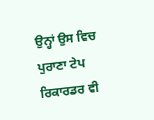ਉਨ੍ਹਾਂ ਉਸ ਵਿਚ ਪੁਰਾਣਾ ਟੇਪ ਰਿਕਾਰਡਰ ਵੀ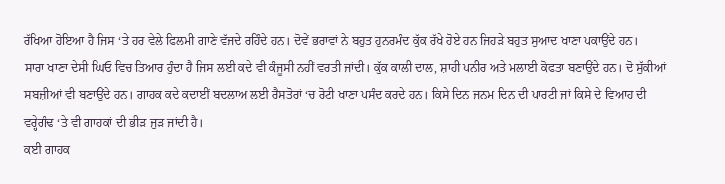ਰੱਖਿਆ ਹੋਇਆ ਹੈ ਜਿਸ ‘ਤੇ ਹਰ ਵੇਲੇ ਫਿਲਮੀ ਗਾਣੇ ਵੱਜਦੇ ਰਹਿੰਦੇ ਹਨ। ਦੋਵੇਂ ਭਰਾਵਾਂ ਨੇ ਬਹੁਤ ਹੁਨਰਮੰਦ ਕੁੱਕ ਰੱਖੇ ਹੋਏ ਹਨ ਜਿਹੜੇ ਬਹੁਤ ਸੁਆਦ ਖਾਣਾ ਪਕਾਉਂਦੇ ਹਨ।
ਸਾਰਾ ਖਾਣਾ ਦੇਸੀ ਘਿਓ ਵਿਚ ਤਿਆਰ ਹੁੰਦਾ ਹੈ ਜਿਸ ਲਈ ਕਦੇ ਵੀ ਕੰਜੂਸੀ ਨਹੀਂ ਵਰਤੀ ਜਾਂਦੀ। ਕੁੱਕ ਕਾਲੀ ਦਾਲ, ਸ਼ਾਹੀ ਪਨੀਰ ਅਤੇ ਮਲਾਈ ਕੋਫਤਾ ਬਣਾਉਂਦੇ ਹਨ। ਦੋ ਸੁੱਕੀਆਂ ਸਬਜ਼ੀਆਂ ਵੀ ਬਣਾਉਂਦੇ ਹਨ। ਗਾਹਕ ਕਦੇ ਕਦਾਈਂ ਬਦਲਾਅ ਲਈ ਰੈਸਤੋਰਾਂ ‘ਚ ਰੋਟੀ ਖਾਣਾ ਪਸੰਦ ਕਰਦੇ ਹਨ। ਕਿਸੇ ਦਿਨ ਜਨਮ ਦਿਨ ਦੀ ਪਾਰਟੀ ਜਾਂ ਕਿਸੇ ਦੇ ਵਿਆਹ ਦੀ ਵਰ੍ਹੇਗੰਢ ‘ਤੇ ਵੀ ਗਾਹਕਾਂ ਦੀ ਭੀੜ ਜੁੜ ਜਾਂਦੀ ਹੈ।
ਕਈ ਗਾਹਕ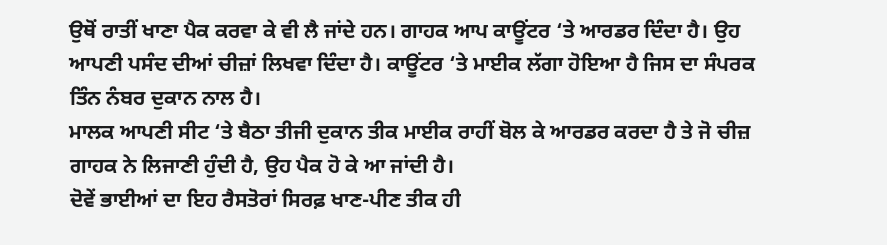ਉਥੋਂ ਰਾਤੀਂ ਖਾਣਾ ਪੈਕ ਕਰਵਾ ਕੇ ਵੀ ਲੈ ਜਾਂਦੇ ਹਨ। ਗਾਹਕ ਆਪ ਕਾਊਂਟਰ ‘ਤੇ ਆਰਡਰ ਦਿੰਦਾ ਹੈ। ਉਹ ਆਪਣੀ ਪਸੰਦ ਦੀਆਂ ਚੀਜ਼ਾਂ ਲਿਖਵਾ ਦਿੰਦਾ ਹੈ। ਕਾਊਂਟਰ ‘ਤੇ ਮਾਈਕ ਲੱਗਾ ਹੋਇਆ ਹੈ ਜਿਸ ਦਾ ਸੰਪਰਕ ਤਿੰਨ ਨੰਬਰ ਦੁਕਾਨ ਨਾਲ ਹੈ।
ਮਾਲਕ ਆਪਣੀ ਸੀਟ ‘ਤੇ ਬੈਠਾ ਤੀਜੀ ਦੁਕਾਨ ਤੀਕ ਮਾਈਕ ਰਾਹੀਂ ਬੋਲ ਕੇ ਆਰਡਰ ਕਰਦਾ ਹੈ ਤੇ ਜੋ ਚੀਜ਼ ਗਾਹਕ ਨੇ ਲਿਜਾਣੀ ਹੁੰਦੀ ਹੈ, ਉਹ ਪੈਕ ਹੋ ਕੇ ਆ ਜਾਂਦੀ ਹੈ।
ਦੋਵੇਂ ਭਾਈਆਂ ਦਾ ਇਹ ਰੈਸਤੋਰਾਂ ਸਿਰਫ਼ ਖਾਣ-ਪੀਣ ਤੀਕ ਹੀ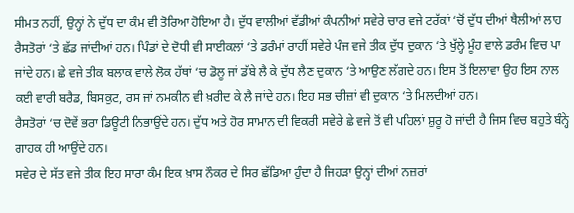ਸੀਮਤ ਨਹੀਂ, ਉਨ੍ਹਾਂ ਨੇ ਦੁੱਧ ਦਾ ਕੰਮ ਵੀ ਤੋਰਿਆ ਹੋਇਆ ਹੈ। ਦੁੱਧ ਵਾਲੀਆਂ ਵੱਡੀਆਂ ਕੰਪਨੀਆਂ ਸਵੇਰੇ ਚਾਰ ਵਜੇ ਟਰੱਕਾਂ ‘ਚੋਂ ਦੁੱਧ ਦੀਆਂ ਥੈਲੀਆਂ ਲਾਹ ਰੈਸਤੋਰਾਂ ‘ਤੇ ਛੱਡ ਜਾਂਦੀਆਂ ਹਨ। ਪਿੰਡਾਂ ਦੇ ਦੋਧੀ ਵੀ ਸਾਈਕਲਾਂ ‘ਤੇ ਡਰੰਮਾਂ ਰਾਹੀਂ ਸਵੇਰੇ ਪੰਜ ਵਜੇ ਤੀਕ ਦੁੱਧ ਦੁਕਾਨ ‘ਤੇ ਖੁੱਲ੍ਹੇ ਮੂੰਹ ਵਾਲੇ ਡਰੰਮ ਵਿਚ ਪਾ ਜਾਂਦੇ ਹਨ। ਛੇ ਵਜੇ ਤੀਕ ਬਲਾਕ ਵਾਲੇ ਲੋਕ ਹੱਥਾਂ ‘ਚ ਡੋਲੂ ਜਾਂ ਡੱਬੇ ਲੈ ਕੇ ਦੁੱਧ ਲੈਣ ਦੁਕਾਨ ‘ਤੇ ਆਉਣ ਲੱਗਦੇ ਹਨ। ਇਸ ਤੋਂ ਇਲਾਵਾ ਉਹ ਇਸ ਨਾਲ ਕਈ ਵਾਰੀ ਬਰੈਡ, ਬਿਸਕੁਟ, ਰਸ ਜਾਂ ਨਮਕੀਨ ਵੀ ਖ਼ਰੀਦ ਕੇ ਲੈ ਜਾਂਦੇ ਹਨ। ਇਹ ਸਭ ਚੀਜ਼ਾਂ ਵੀ ਦੁਕਾਨ ‘ਤੇ ਮਿਲਦੀਆਂ ਹਨ।
ਰੈਸਤੋਰਾਂ ‘ਚ ਦੋਵੇਂ ਭਰਾ ਡਿਊਟੀ ਨਿਭਾਉਂਦੇ ਹਨ। ਦੁੱਧ ਅਤੇ ਹੋਰ ਸਾਮਾਨ ਦੀ ਵਿਕਰੀ ਸਵੇਰੇ ਛੇ ਵਜੇ ਤੋਂ ਵੀ ਪਹਿਲਾਂ ਸ਼ੁਰੂ ਹੋ ਜਾਂਦੀ ਹੈ ਜਿਸ ਵਿਚ ਬਹੁਤੇ ਬੰਨ੍ਹੇ ਗਾਹਕ ਹੀ ਆਉਂਦੇ ਹਨ।
ਸਵੇਰ ਦੇ ਸੱਤ ਵਜੇ ਤੀਕ ਇਹ ਸਾਰਾ ਕੰਮ ਇਕ ਖ਼ਾਸ ਨੌਕਰ ਦੇ ਸਿਰ ਛੱਡਿਆ ਹੁੰਦਾ ਹੈ ਜਿਹੜਾ ਉਨ੍ਹਾਂ ਦੀਆਂ ਨਜ਼ਰਾਂ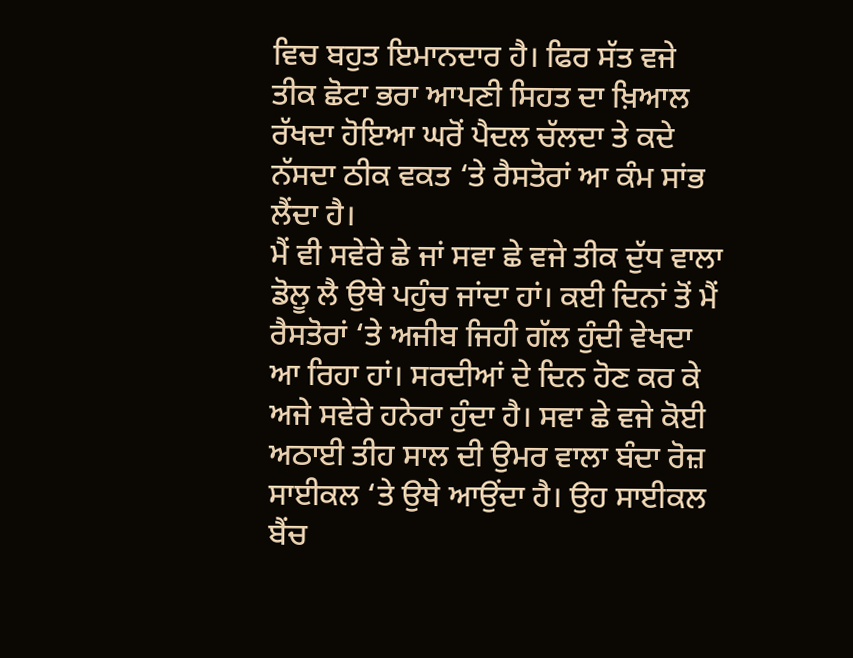ਵਿਚ ਬਹੁਤ ਇਮਾਨਦਾਰ ਹੈ। ਫਿਰ ਸੱਤ ਵਜੇ ਤੀਕ ਛੋਟਾ ਭਰਾ ਆਪਣੀ ਸਿਹਤ ਦਾ ਖ਼ਿਆਲ ਰੱਖਦਾ ਹੋਇਆ ਘਰੋਂ ਪੈਦਲ ਚੱਲਦਾ ਤੇ ਕਦੇ ਨੱਸਦਾ ਠੀਕ ਵਕਤ ‘ਤੇ ਰੈਸਤੋਰਾਂ ਆ ਕੰਮ ਸਾਂਭ ਲੈਂਦਾ ਹੈ।
ਮੈਂ ਵੀ ਸਵੇਰੇ ਛੇ ਜਾਂ ਸਵਾ ਛੇ ਵਜੇ ਤੀਕ ਦੁੱਧ ਵਾਲਾ ਡੋਲੂ ਲੈ ਉਥੇ ਪਹੁੰਚ ਜਾਂਦਾ ਹਾਂ। ਕਈ ਦਿਨਾਂ ਤੋਂ ਮੈਂ ਰੈਸਤੋਰਾਂ ‘ਤੇ ਅਜੀਬ ਜਿਹੀ ਗੱਲ ਹੁੰਦੀ ਵੇਖਦਾ ਆ ਰਿਹਾ ਹਾਂ। ਸਰਦੀਆਂ ਦੇ ਦਿਨ ਹੋਣ ਕਰ ਕੇ ਅਜੇ ਸਵੇਰੇ ਹਨੇਰਾ ਹੁੰਦਾ ਹੈ। ਸਵਾ ਛੇ ਵਜੇ ਕੋਈ ਅਠਾਈ ਤੀਹ ਸਾਲ ਦੀ ਉਮਰ ਵਾਲਾ ਬੰਦਾ ਰੋਜ਼ ਸਾਈਕਲ ‘ਤੇ ਉਥੇ ਆਉਂਦਾ ਹੈ। ਉਹ ਸਾਈਕਲ ਬੈਂਚ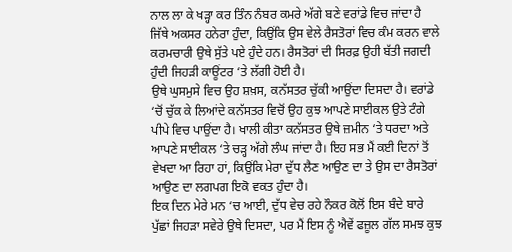ਨਾਲ ਲਾ ਕੇ ਖੜ੍ਹਾ ਕਰ ਤਿੰਨ ਨੰਬਰ ਕਮਰੇ ਅੱਗੇ ਬਣੇ ਵਰਾਂਡੇ ਵਿਚ ਜਾਂਦਾ ਹੈ ਜਿੱਥੇ ਅਕਸਰ ਹਨੇਰਾ ਹੁੰਦਾ, ਕਿਉਂਕਿ ਉਸ ਵੇਲੇ ਰੈਸਤੋਰਾਂ ਵਿਚ ਕੰਮ ਕਰਨ ਵਾਲੇ ਕਰਮਚਾਰੀ ਉਥੇ ਸੁੱਤੇ ਪਏ ਹੁੰਦੇ ਹਨ। ਰੈਸਤੋਰਾਂ ਦੀ ਸਿਰਫ਼ ਉਹੀ ਬੱਤੀ ਜਗਦੀ ਹੁੰਦੀ ਜਿਹੜੀ ਕਾਊਂਟਰ ‘ਤੇ ਲੱਗੀ ਹੋਈ ਹੈ।
ਉਥੇ ਘੁਸਮੁਸੇ ਵਿਚ ਉਹ ਸ਼ਖ਼ਸ, ਕਨੱਸਤਰ ਚੁੱਕੀ ਆਉਂਦਾ ਦਿਸਦਾ ਹੈ। ਵਰਾਂਡੇ ‘ਚੋਂ ਚੁੱਕ ਕੇ ਲਿਆਂਦੇ ਕਨੱਸਤਰ ਵਿਚੋਂ ਉਹ ਕੁਝ ਆਪਣੇ ਸਾਈਕਲ ਉਤੇ ਟੰਗੇ ਪੀਪੇ ਵਿਚ ਪਾਉਂਦਾ ਹੈ। ਖਾਲੀ ਕੀਤਾ ਕਨੱਸਤਰ ਉਥੇ ਜ਼ਮੀਨ ‘ਤੇ ਧਰਦਾ ਅਤੇ ਆਪਣੇ ਸਾਈਕਲ ‘ਤੇ ਚੜ੍ਹ ਅੱਗੇ ਲੰਘ ਜਾਂਦਾ ਹੈ। ਇਹ ਸਭ ਮੈਂ ਕਈ ਦਿਨਾਂ ਤੋਂ ਵੇਖਦਾ ਆ ਰਿਹਾ ਹਾਂ, ਕਿਉਂਕਿ ਮੇਰਾ ਦੁੱਧ ਲੈਣ ਆਉਣ ਦਾ ਤੇ ਉਸ ਦਾ ਰੈਸਤੋਰਾਂ ਆਉਣ ਦਾ ਲਗਪਗ ਇਕੋ ਵਕਤ ਹੁੰਦਾ ਹੈ।
ਇਕ ਦਿਨ ਮੇਰੇ ਮਨ ‘ਚ ਆਈ, ਦੁੱਧ ਵੇਚ ਰਹੇ ਨੌਕਰ ਕੋਲੋਂ ਇਸ ਬੰਦੇ ਬਾਰੇ ਪੁੱਛਾਂ ਜਿਹੜਾ ਸਵੇਰੇ ਉਥੇ ਦਿਸਦਾ, ਪਰ ਮੈਂ ਇਸ ਨੂੰ ਐਵੇਂ ਫਜ਼ੂਲ ਗੱਲ ਸਮਝ ਕੁਝ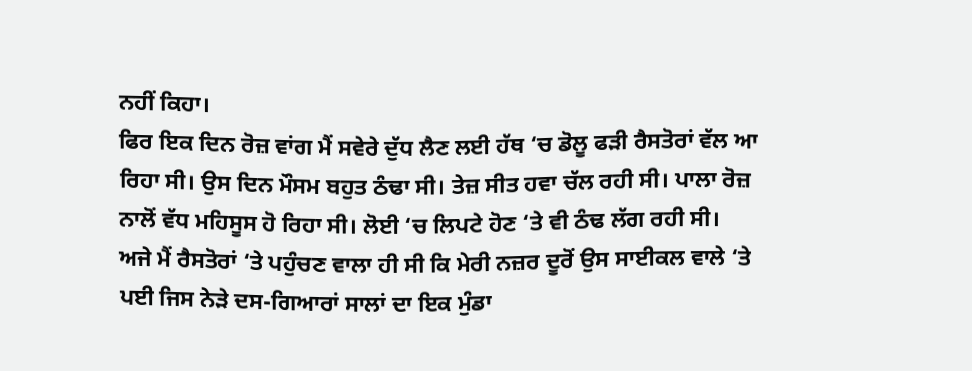ਨਹੀਂ ਕਿਹਾ।
ਫਿਰ ਇਕ ਦਿਨ ਰੋਜ਼ ਵਾਂਗ ਮੈਂ ਸਵੇਰੇ ਦੁੱਧ ਲੈਣ ਲਈ ਹੱਥ ‘ਚ ਡੋਲੂ ਫੜੀ ਰੈਸਤੋਰਾਂ ਵੱਲ ਆ ਰਿਹਾ ਸੀ। ਉਸ ਦਿਨ ਮੌਸਮ ਬਹੁਤ ਠੰਢਾ ਸੀ। ਤੇਜ਼ ਸੀਤ ਹਵਾ ਚੱਲ ਰਹੀ ਸੀ। ਪਾਲਾ ਰੋਜ਼ ਨਾਲੋਂ ਵੱਧ ਮਹਿਸੂਸ ਹੋ ਰਿਹਾ ਸੀ। ਲੋਈ ‘ਚ ਲਿਪਟੇ ਹੋਣ ‘ਤੇ ਵੀ ਠੰਢ ਲੱਗ ਰਹੀ ਸੀ।
ਅਜੇ ਮੈਂ ਰੈਸਤੋਰਾਂ ‘ਤੇ ਪਹੁੰਚਣ ਵਾਲਾ ਹੀ ਸੀ ਕਿ ਮੇਰੀ ਨਜ਼ਰ ਦੂਰੋਂ ਉਸ ਸਾਈਕਲ ਵਾਲੇ ‘ਤੇ ਪਈ ਜਿਸ ਨੇੜੇ ਦਸ-ਗਿਆਰਾਂ ਸਾਲਾਂ ਦਾ ਇਕ ਮੁੰਡਾ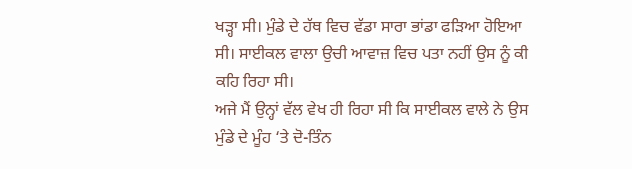ਖੜ੍ਹਾ ਸੀ। ਮੁੰਡੇ ਦੇ ਹੱਥ ਵਿਚ ਵੱਡਾ ਸਾਰਾ ਭਾਂਡਾ ਫੜਿਆ ਹੋਇਆ ਸੀ। ਸਾਈਕਲ ਵਾਲਾ ਉਚੀ ਆਵਾਜ਼ ਵਿਚ ਪਤਾ ਨਹੀਂ ਉਸ ਨੂੰ ਕੀ ਕਹਿ ਰਿਹਾ ਸੀ।
ਅਜੇ ਮੈਂ ਉਨ੍ਹਾਂ ਵੱਲ ਵੇਖ ਹੀ ਰਿਹਾ ਸੀ ਕਿ ਸਾਈਕਲ ਵਾਲੇ ਨੇ ਉਸ ਮੁੰਡੇ ਦੇ ਮੂੰਹ ‘ਤੇ ਦੋ-ਤਿੰਨ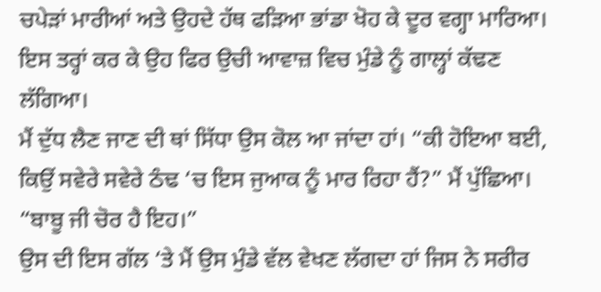ਚਪੇੜਾਂ ਮਾਰੀਆਂ ਅਤੇ ਉਹਦੇ ਹੱਥ ਫੜਿਆ ਭਾਂਡਾ ਖੋਹ ਕੇ ਦੂਰ ਵਗ੍ਹਾ ਮਾਰਿਆ। ਇਸ ਤਰ੍ਹਾਂ ਕਰ ਕੇ ਉਹ ਫਿਰ ਉਚੀ ਆਵਾਜ਼ ਵਿਚ ਮੁੰਡੇ ਨੂੰ ਗਾਲ੍ਹਾਂ ਕੱਢਣ ਲੱਗਿਆ।
ਮੈਂ ਦੁੱਧ ਲੈਣ ਜਾਣ ਦੀ ਥਾਂ ਸਿੱਧਾ ਉਸ ਕੋਲ ਆ ਜਾਂਦਾ ਹਾਂ। “ਕੀ ਹੋਇਆ ਬਈ, ਕਿਉਂ ਸਵੇਰੇ ਸਵੇਰੇ ਠੰਢ ‘ਚ ਇਸ ਜੁਆਕ ਨੂੰ ਮਾਰ ਰਿਹਾ ਹੈਂ?” ਮੈਂ ਪੁੱਛਿਆ।
“ਬਾਬੂ ਜੀ ਚੋਰ ਹੈ ਇਹ।”
ਉਸ ਦੀ ਇਸ ਗੱਲ ‘ਤੇ ਮੈਂ ਉਸ ਮੁੰਡੇ ਵੱਲ ਵੇਖਣ ਲੱਗਦਾ ਹਾਂ ਜਿਸ ਨੇ ਸਰੀਰ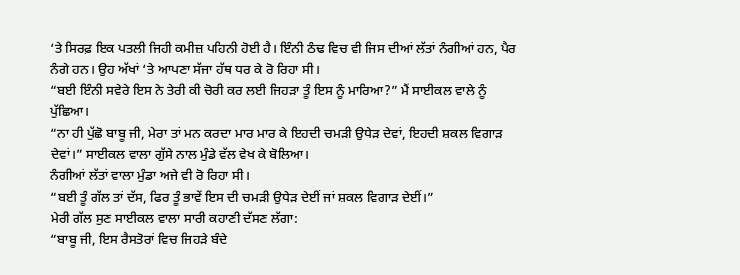‘ਤੇ ਸਿਰਫ਼ ਇਕ ਪਤਲੀ ਜਿਹੀ ਕਮੀਜ਼ ਪਹਿਨੀ ਹੋਈ ਹੈ। ਇੰਨੀ ਠੰਢ ਵਿਚ ਵੀ ਜਿਸ ਦੀਆਂ ਲੱਤਾਂ ਨੰਗੀਆਂ ਹਨ, ਪੈਰ ਨੰਗੇ ਹਨ। ਉਹ ਅੱਖਾਂ ‘ਤੇ ਆਪਣਾ ਸੱਜਾ ਹੱਥ ਧਰ ਕੇ ਰੋ ਰਿਹਾ ਸੀ।
“ਬਈ ਇੰਨੀ ਸਵੇਰੇ ਇਸ ਨੇ ਤੇਰੀ ਕੀ ਚੋਰੀ ਕਰ ਲਈ ਜਿਹੜਾ ਤੂੰ ਇਸ ਨੂੰ ਮਾਰਿਆ?” ਮੈਂ ਸਾਈਕਲ ਵਾਲੇ ਨੂੰ ਪੁੱਛਿਆ।
“ਨਾ ਹੀ ਪੁੱਛੋ ਬਾਬੂ ਜੀ, ਮੇਰਾ ਤਾਂ ਮਨ ਕਰਦਾ ਮਾਰ ਮਾਰ ਕੇ ਇਹਦੀ ਚਮੜੀ ਉਧੇੜ ਦੇਵਾਂ, ਇਹਦੀ ਸ਼ਕਲ ਵਿਗਾੜ ਦੇਵਾਂ।” ਸਾਈਕਲ ਵਾਲਾ ਗੁੱਸੇ ਨਾਲ ਮੁੰਡੇ ਵੱਲ ਵੇਖ ਕੇ ਬੋਲਿਆ।
ਨੰਗੀਆਂ ਲੱਤਾਂ ਵਾਲਾ ਮੁੰਡਾ ਅਜੇ ਵੀ ਰੋ ਰਿਹਾ ਸੀ।
“ਬਈ ਤੂੰ ਗੱਲ ਤਾਂ ਦੱਸ, ਫਿਰ ਤੂੰ ਭਾਵੇਂ ਇਸ ਦੀ ਚਮੜੀ ਉਧੇੜ ਦੇਈਂ ਜਾਂ ਸ਼ਕਲ ਵਿਗਾੜ ਦੇਈਂ।”
ਮੇਰੀ ਗੱਲ ਸੁਣ ਸਾਈਕਲ ਵਾਲਾ ਸਾਰੀ ਕਹਾਣੀ ਦੱਸਣ ਲੱਗਾ:
“ਬਾਬੂ ਜੀ, ਇਸ ਰੈਸਤੋਰਾਂ ਵਿਚ ਜਿਹੜੇ ਬੰਦੇ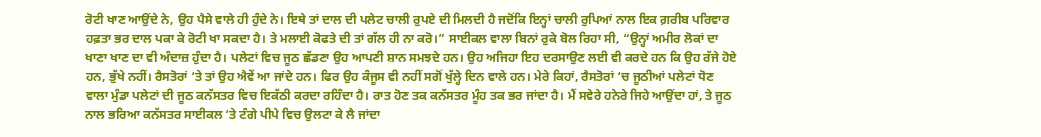ਰੋਟੀ ਖਾਣ ਆਉਂਦੇ ਨੇ, ਉਹ ਪੈਸੇ ਵਾਲੇ ਹੀ ਹੁੰਦੇ ਨੇ। ਇਥੇ ਤਾਂ ਦਾਲ ਦੀ ਪਲੇਟ ਚਾਲੀ ਰੁਪਏ ਦੀ ਮਿਲਦੀ ਹੈ ਜਦੋਂਕਿ ਇਨ੍ਹਾਂ ਚਾਲੀ ਰੁਪਿਆਂ ਨਾਲ ਇਕ ਗ਼ਰੀਬ ਪਰਿਵਾਰ ਹਫ਼ਤਾ ਭਰ ਦਾਲ ਪਕਾ ਕੇ ਰੋਟੀ ਖਾ ਸਕਦਾ ਹੈ। ਤੇ ਮਲਾਈ ਕੋਫਤੇ ਦੀ ਤਾਂ ਗੱਲ ਹੀ ਨਾ ਕਰੋ।” ਸਾਈਕਲ ਵਾਲਾ ਬਿਨਾਂ ਰੁਕੇ ਬੋਲ ਰਿਹਾ ਸੀ, “ਉਨ੍ਹਾਂ ਅਮੀਰ ਲੋਕਾਂ ਦਾ ਖਾਣਾ ਖਾਣ ਦਾ ਵੀ ਅੰਦਾਜ਼ ਹੁੰਦਾ ਹੈ। ਪਲੇਟਾਂ ਵਿਚ ਜੂਠ ਛੱਡਣਾ ਉਹ ਆਪਣੀ ਸ਼ਾਨ ਸਮਝਦੇ ਹਨ। ਉਹ ਅਜਿਹਾ ਇਹ ਦਰਸਾਉਣ ਲਈ ਵੀ ਕਰਦੇ ਹਨ ਕਿ ਉਹ ਰੱਜੇ ਹੋਏ ਹਨ, ਭੁੱਖੇ ਨਹੀਂ। ਰੈਸਤੋਰਾਂ ‘ਤੇ ਤਾਂ ਉਹ ਐਵੇਂ ਆ ਜਾਂਦੇ ਹਨ। ਫਿਰ ਉਹ ਕੰਜੂਸ ਵੀ ਨਹੀਂ ਸਗੋਂ ਖੁੱਲ੍ਹੇ ਦਿਨ ਵਾਲੇ ਹਨ। ਮੇਰੇ ਕਿਹਾਂ, ਰੈਸਤੋਰਾਂ ‘ਚ ਜੂਠੀਆਂ ਪਲੇਟਾਂ ਧੋਣ ਵਾਲਾ ਮੁੰਡਾ ਪਲੇਟਾਂ ਦੀ ਜੂਠ ਕਨੱਸਤਰ ਵਿਚ ਇਕੱਠੀ ਕਰਦਾ ਰਹਿੰਦਾ ਹੈ। ਰਾਤ ਹੋਣ ਤਕ ਕਨੱਸਤਰ ਮੂੰਹ ਤਕ ਭਰ ਜਾਂਦਾ ਹੈ। ਮੈਂ ਸਵੇਰੇ ਹਨੇਰੇ ਜਿਹੇ ਆਉਂਦਾ ਹਾਂ, ਤੇ ਜੂਠ ਨਾਲ ਭਰਿਆ ਕਨੱਸਤਰ ਸਾਈਕਲ ‘ਤੇ ਟੰਗੇ ਪੀਪੇ ਵਿਚ ਉਲਟਾ ਕੇ ਲੈ ਜਾਂਦਾ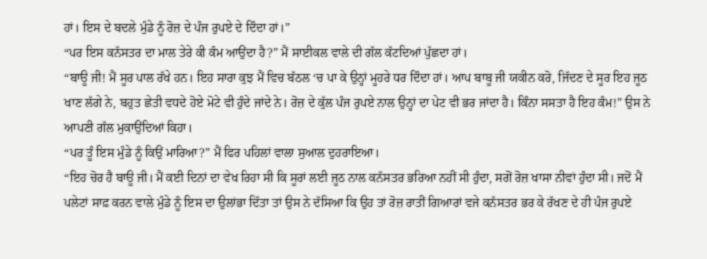ਹਾਂ। ਇਸ ਦੇ ਬਦਲੇ ਮੁੰਡੇ ਨੂੰ ਰੋਜ਼ ਦੇ ਪੰਜ ਰੁਪਏ ਦੇ ਦਿੰਦਾ ਹਾਂ।”
“ਪਰ ਇਸ ਕਨੱਸਤਰ ਦਾ ਮਾਲ ਤੇਰੇ ਕੀ ਕੰਮ ਆਉਂਦਾ ਹੈ?” ਮੈਂ ਸਾਈਕਲ ਵਾਲੇ ਦੀ ਗੱਲ ਕੱਟਦਿਆਂ ਪੁੱਛਦਾ ਹਾਂ।
“ਬਾਊ ਜੀ! ਮੈਂ ਸੂਰ ਪਾਲ ਰੱਖੇ ਹਨ। ਇਹ ਸਾਰਾ ਕੁਝ ਮੈਂ ਵਿਚ ਬੱਠਲ ‘ਚ ਪਾ ਕੇ ਉਨ੍ਹਾਂ ਮੂਹਰੇ ਧਰ ਦਿੰਦਾ ਹਾਂ। ਆਪ ਬਾਬੂ ਜੀ ਯਕੀਨ ਕਰੋ, ਜਿੱਦਣ ਦੇ ਸੂਰ ਇਹ ਜੂਠ ਖਾਣ ਲੱਗੇ ਨੇ, ਬਹੁਤ ਛੇਤੀ ਵਧਦੇ ਹੋਏ ਮੋਟੇ ਵੀ ਹੁੰਦੇ ਜਾਂਦੇ ਨੇ। ਰੋਜ਼ ਦੇ ਕੁੱਲ ਪੰਜ ਰੁਪਏ ਨਾਲ ਉਨ੍ਹਾਂ ਦਾ ਪੇਟ ਵੀ ਭਰ ਜਾਂਦਾ ਹੈ। ਕਿੰਨਾ ਸਸਤਾ ਹੈ ਇਹ ਕੰਮ!” ਉਸ ਨੇ ਆਪਣੀ ਗੱਲ ਮੁਕਾਉਂਦਿਆਂ ਕਿਹਾ।
“ਪਰ ਤੂੰ ਇਸ ਮੁੰਡੇ ਨੂੰ ਕਿਉਂ ਮਾਰਿਆ?” ਮੈਂ ਫਿਰ ਪਹਿਲਾਂ ਵਾਲਾ ਸੁਆਲ ਦੁਹਰਾਇਆ।
“ਇਹ ਚੋਰ ਹੈ ਬਾਊ ਜੀ। ਮੈਂ ਕਈ ਦਿਨਾਂ ਦਾ ਵੇਖ ਰਿਹਾ ਸੀ ਕਿ ਸੂਰਾਂ ਲਈ ਜੂਠ ਨਾਲ ਕਨੱਸਤਰ ਭਰਿਆ ਨਹੀਂ ਸੀ ਹੁੰਦਾ, ਸਗੋਂ ਰੋਜ਼ ਖਾਸਾ ਨੀਵਾਂ ਹੁੰਦਾ ਸੀ। ਜਦੋਂ ਮੈਂ ਪਲੇਟਾਂ ਸਾਫ਼ ਕਰਨ ਵਾਲੇ ਮੁੰਡੇ ਨੂੰ ਇਸ ਦਾ ਉਲਾਂਭਾ ਦਿੱਤਾ ਤਾਂ ਉਸ ਨੇ ਦੱਸਿਆ ਕਿ ਉਹ ਤਾਂ ਰੋਜ਼ ਰਾਤੀਂ ਗਿਆਰਾਂ ਵਜੇ ਕਨੱਸਤਰ ਭਰ ਕੇ ਰੱਖਣ ਦੇ ਹੀ ਪੰਜ ਰੁਪਏ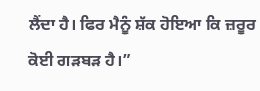ਲੈਂਦਾ ਹੈ। ਫਿਰ ਮੈਨੂੰ ਸ਼ੱਕ ਹੋਇਆ ਕਿ ਜ਼ਰੂਰ ਕੋਈ ਗੜਬੜ ਹੈ।”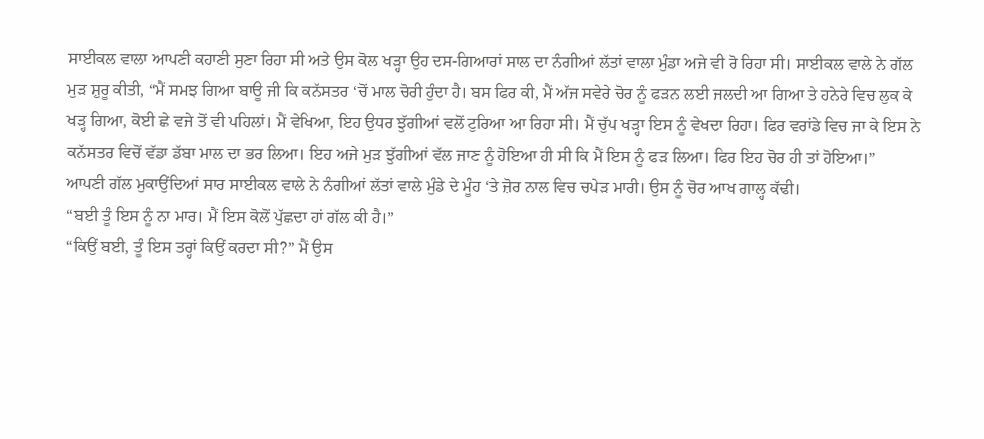ਸਾਈਕਲ ਵਾਲਾ ਆਪਣੀ ਕਹਾਣੀ ਸੁਣਾ ਰਿਹਾ ਸੀ ਅਤੇ ਉਸ ਕੋਲ ਖੜ੍ਹਾ ਉਹ ਦਸ-ਗਿਆਰਾਂ ਸਾਲ ਦਾ ਨੰਗੀਆਂ ਲੱਤਾਂ ਵਾਲਾ ਮੁੰਡਾ ਅਜੇ ਵੀ ਰੋ ਰਿਹਾ ਸੀ। ਸਾਈਕਲ ਵਾਲੇ ਨੇ ਗੱਲ ਮੁੜ ਸ਼ੁਰੂ ਕੀਤੀ, “ਮੈਂ ਸਮਝ ਗਿਆ ਬਾਊ ਜੀ ਕਿ ਕਨੱਸਤਰ ‘ਚੋਂ ਮਾਲ ਚੋਰੀ ਹੁੰਦਾ ਹੈ। ਬਸ ਫਿਰ ਕੀ, ਮੈਂ ਅੱਜ ਸਵੇਰੇ ਚੋਰ ਨੂੰ ਫੜਨ ਲਈ ਜਲਦੀ ਆ ਗਿਆ ਤੇ ਹਨੇਰੇ ਵਿਚ ਲੁਕ ਕੇ ਖੜ੍ਹ ਗਿਆ, ਕੋਈ ਛੇ ਵਜੇ ਤੋਂ ਵੀ ਪਹਿਲਾਂ। ਮੈਂ ਵੇਖਿਆ, ਇਹ ਉਧਰ ਝੁੱਗੀਆਂ ਵਲੋਂ ਟੁਰਿਆ ਆ ਰਿਹਾ ਸੀ। ਮੈਂ ਚੁੱਪ ਖੜ੍ਹਾ ਇਸ ਨੂੰ ਵੇਖਦਾ ਰਿਹਾ। ਫਿਰ ਵਰਾਂਡੇ ਵਿਚ ਜਾ ਕੇ ਇਸ ਨੇ ਕਨੱਸਤਰ ਵਿਚੋਂ ਵੱਡਾ ਡੱਬਾ ਮਾਲ ਦਾ ਭਰ ਲਿਆ। ਇਹ ਅਜੇ ਮੁੜ ਝੁੱਗੀਆਂ ਵੱਲ ਜਾਣ ਨੂੰ ਹੋਇਆ ਹੀ ਸੀ ਕਿ ਮੈਂ ਇਸ ਨੂੰ ਫੜ ਲਿਆ। ਫਿਰ ਇਹ ਚੋਰ ਹੀ ਤਾਂ ਹੋਇਆ।”
ਆਪਣੀ ਗੱਲ ਮੁਕਾਉਂਦਿਆਂ ਸਾਰ ਸਾਈਕਲ ਵਾਲੇ ਨੇ ਨੰਗੀਆਂ ਲੱਤਾਂ ਵਾਲੇ ਮੁੰਡੇ ਦੇ ਮੂੰਹ ‘ਤੇ ਜ਼ੋਰ ਨਾਲ ਵਿਚ ਚਪੇੜ ਮਾਰੀ। ਉਸ ਨੂੰ ਚੋਰ ਆਖ ਗਾਲ੍ਹ ਕੱਢੀ।
“ਬਈ ਤੂੰ ਇਸ ਨੂੰ ਨਾ ਮਾਰ। ਮੈਂ ਇਸ ਕੋਲੋਂ ਪੁੱਛਦਾ ਹਾਂ ਗੱਲ ਕੀ ਹੈ।”
“ਕਿਉਂ ਬਈ, ਤੂੰ ਇਸ ਤਰ੍ਹਾਂ ਕਿਉਂ ਕਰਦਾ ਸੀ?” ਮੈਂ ਉਸ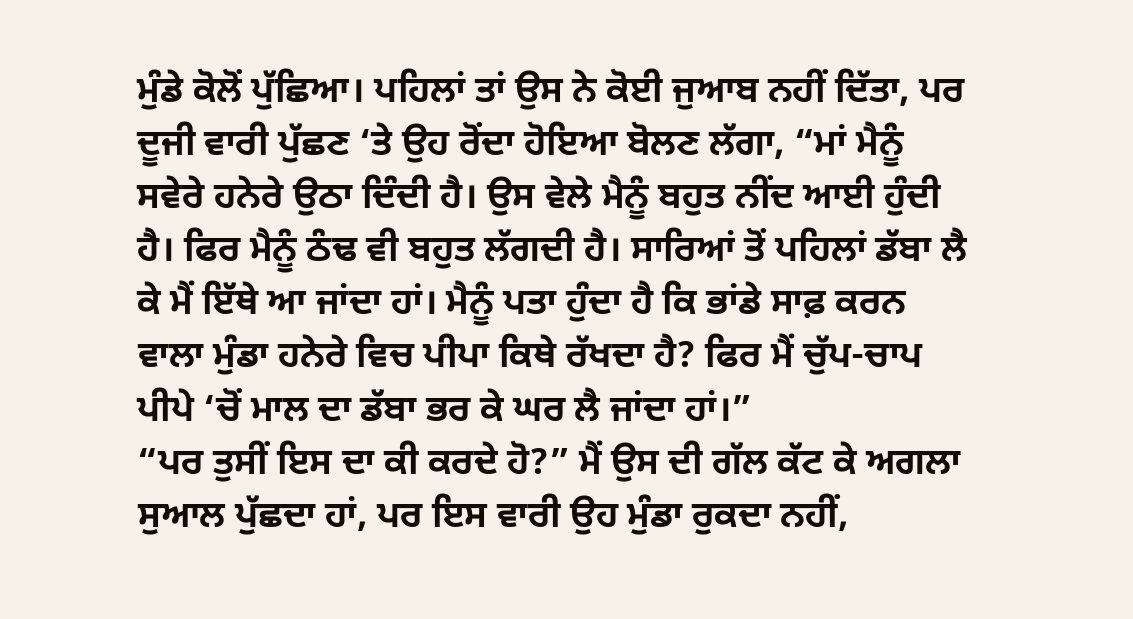ਮੁੰਡੇ ਕੋਲੋਂ ਪੁੱਛਿਆ। ਪਹਿਲਾਂ ਤਾਂ ਉਸ ਨੇ ਕੋਈ ਜੁਆਬ ਨਹੀਂ ਦਿੱਤਾ, ਪਰ ਦੂਜੀ ਵਾਰੀ ਪੁੱਛਣ ‘ਤੇ ਉਹ ਰੋਂਦਾ ਹੋਇਆ ਬੋਲਣ ਲੱਗਾ, “ਮਾਂ ਮੈਨੂੰ ਸਵੇਰੇ ਹਨੇਰੇ ਉਠਾ ਦਿੰਦੀ ਹੈ। ਉਸ ਵੇਲੇ ਮੈਨੂੰ ਬਹੁਤ ਨੀਂਦ ਆਈ ਹੁੰਦੀ ਹੈ। ਫਿਰ ਮੈਨੂੰ ਠੰਢ ਵੀ ਬਹੁਤ ਲੱਗਦੀ ਹੈ। ਸਾਰਿਆਂ ਤੋਂ ਪਹਿਲਾਂ ਡੱਬਾ ਲੈ ਕੇ ਮੈਂ ਇੱਥੇ ਆ ਜਾਂਦਾ ਹਾਂ। ਮੈਨੂੰ ਪਤਾ ਹੁੰਦਾ ਹੈ ਕਿ ਭਾਂਡੇ ਸਾਫ਼ ਕਰਨ ਵਾਲਾ ਮੁੰਡਾ ਹਨੇਰੇ ਵਿਚ ਪੀਪਾ ਕਿਥੇ ਰੱਖਦਾ ਹੈ? ਫਿਰ ਮੈਂ ਚੁੱਪ-ਚਾਪ ਪੀਪੇ ‘ਚੋਂ ਮਾਲ ਦਾ ਡੱਬਾ ਭਰ ਕੇ ਘਰ ਲੈ ਜਾਂਦਾ ਹਾਂ।”
“ਪਰ ਤੁਸੀਂ ਇਸ ਦਾ ਕੀ ਕਰਦੇ ਹੋ?” ਮੈਂ ਉਸ ਦੀ ਗੱਲ ਕੱਟ ਕੇ ਅਗਲਾ ਸੁਆਲ ਪੁੱਛਦਾ ਹਾਂ, ਪਰ ਇਸ ਵਾਰੀ ਉਹ ਮੁੰਡਾ ਰੁਕਦਾ ਨਹੀਂ,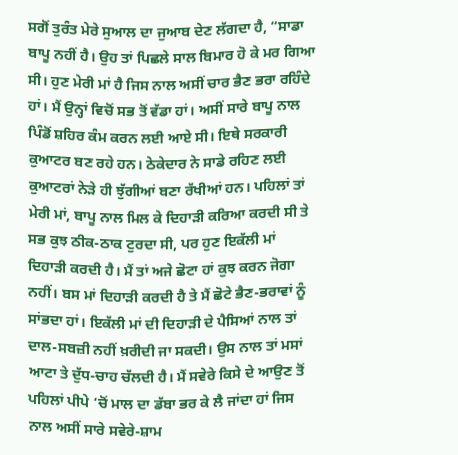ਸਗੋਂ ਤੁਰੰਤ ਮੇਰੇ ਸੁਆਲ ਦਾ ਜੁਆਬ ਦੇਣ ਲੱਗਦਾ ਹੈ, “ਸਾਡਾ ਬਾਪੂ ਨਹੀਂ ਹੈ। ਉਹ ਤਾਂ ਪਿਛਲੇ ਸਾਲ ਬਿਮਾਰ ਹੋ ਕੇ ਮਰ ਗਿਆ ਸੀ। ਹੁਣ ਮੇਰੀ ਮਾਂ ਹੈ ਜਿਸ ਨਾਲ ਅਸੀਂ ਚਾਰ ਭੈਣ ਭਰਾ ਰਹਿੰਦੇ ਹਾਂ। ਮੈਂ ਉਨ੍ਹਾਂ ਵਿਚੋਂ ਸਭ ਤੋਂ ਵੱਡਾ ਹਾਂ। ਅਸੀਂ ਸਾਰੇ ਬਾਪੂ ਨਾਲ ਪਿੰਡੋਂ ਸ਼ਹਿਰ ਕੰਮ ਕਰਨ ਲਈ ਆਏ ਸੀ। ਇਥੇ ਸਰਕਾਰੀ ਕੁਆਟਰ ਬਣ ਰਹੇ ਹਨ। ਠੇਕੇਦਾਰ ਨੇ ਸਾਡੇ ਰਹਿਣ ਲਈ ਕੁਆਟਰਾਂ ਨੇੜੇ ਹੀ ਝੁੱਗੀਆਂ ਬਣਾ ਰੱਖੀਆਂ ਹਨ। ਪਹਿਲਾਂ ਤਾਂ ਮੇਰੀ ਮਾਂ, ਬਾਪੂ ਨਾਲ ਮਿਲ ਕੇ ਦਿਹਾੜੀ ਕਰਿਆ ਕਰਦੀ ਸੀ ਤੇ ਸਭ ਕੁਝ ਠੀਕ-ਠਾਕ ਟੁਰਦਾ ਸੀ, ਪਰ ਹੁਣ ਇਕੱਲੀ ਮਾਂ ਦਿਹਾੜੀ ਕਰਦੀ ਹੈ। ਮੈਂ ਤਾਂ ਅਜੇ ਛੋਟਾ ਹਾਂ ਕੁਝ ਕਰਨ ਜੋਗਾ ਨਹੀਂ। ਬਸ ਮਾਂ ਦਿਹਾੜੀ ਕਰਦੀ ਹੈ ਤੇ ਮੈਂ ਛੋਟੇ ਭੈਣ-ਭਰਾਵਾਂ ਨੂੰ ਸਾਂਭਦਾ ਹਾਂ। ਇਕੱਲੀ ਮਾਂ ਦੀ ਦਿਹਾੜੀ ਦੇ ਪੈਸਿਆਂ ਨਾਲ ਤਾਂ ਦਾਲ-ਸਬਜ਼ੀ ਨਹੀਂ ਖ਼ਰੀਦੀ ਜਾ ਸਕਦੀ। ਉਸ ਨਾਲ ਤਾਂ ਮਸਾਂ ਆਟਾ ਤੇ ਦੁੱਧ-ਚਾਹ ਚੱਲਦੀ ਹੈ। ਮੈਂ ਸਵੇਰੇ ਕਿਸੇ ਦੇ ਆਉਣ ਤੋਂ ਪਹਿਲਾਂ ਪੀਪੇ ‘ਚੋਂ ਮਾਲ ਦਾ ਡੱਬਾ ਭਰ ਕੇ ਲੈ ਜਾਂਦਾ ਹਾਂ ਜਿਸ ਨਾਲ ਅਸੀਂ ਸਾਰੇ ਸਵੇਰੇ-ਸ਼ਾਮ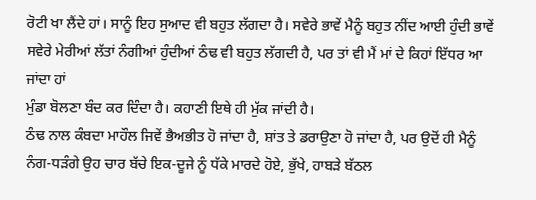ਰੋਟੀ ਖਾ ਲੈਂਦੇ ਹਾਂ। ਸਾਨੂੰ ਇਹ ਸੁਆਦ ਵੀ ਬਹੁਤ ਲੱਗਦਾ ਹੈ। ਸਵੇਰੇ ਭਾਵੇਂ ਮੈਨੂੰ ਬਹੁਤ ਨੀਂਦ ਆਈ ਹੁੰਦੀ ਭਾਵੇਂ ਸਵੇਰੇ ਮੇਰੀਆਂ ਲੱਤਾਂ ਨੰਗੀਆਂ ਹੁੰਦੀਆਂ ਠੰਢ ਵੀ ਬਹੁਤ ਲੱਗਦੀ ਹੈ, ਪਰ ਤਾਂ ਵੀ ਮੈਂ ਮਾਂ ਦੇ ਕਿਹਾਂ ਇੱਧਰ ਆ ਜਾਂਦਾ ਹਾਂ
ਮੁੰਡਾ ਬੋਲਣਾ ਬੰਦ ਕਰ ਦਿੰਦਾ ਹੈ। ਕਹਾਣੀ ਇਥੇ ਹੀ ਮੁੱਕ ਜਾਂਦੀ ਹੈ।
ਠੰਢ ਨਾਲ ਕੰਬਦਾ ਮਾਹੌਲ ਜਿਵੇਂ ਭੈਅਭੀਤ ਹੋ ਜਾਂਦਾ ਹੈ, ਸ਼ਾਂਤ ਤੇ ਡਰਾਉਣਾ ਹੋ ਜਾਂਦਾ ਹੈ, ਪਰ ਉਦੋਂ ਹੀ ਮੈਨੂੰ ਨੰਗ-ਧੜੰਗੇ ਉਹ ਚਾਰ ਬੱਚੇ ਇਕ-ਦੂਜੇ ਨੂੰ ਧੱਕੇ ਮਾਰਦੇ ਹੋਏ, ਭੁੱਖੇ, ਹਾਬੜੇ ਬੱਠਲ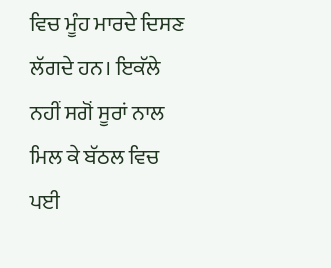ਵਿਚ ਮੂੰਹ ਮਾਰਦੇ ਦਿਸਣ ਲੱਗਦੇ ਹਨ। ਇਕੱਲੇ ਨਹੀਂ ਸਗੋਂ ਸੂਰਾਂ ਨਾਲ ਮਿਲ ਕੇ ਬੱਠਲ ਵਿਚ ਪਈ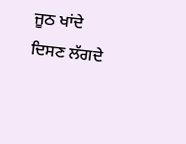ਜੂਠ ਖਾਂਦੇ ਦਿਸਣ ਲੱਗਦੇ